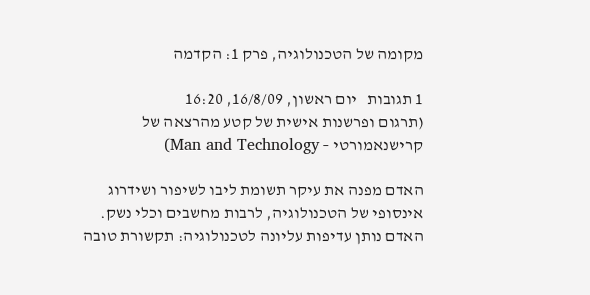מקומה של הטכנולוגיה, פרק 1: הקדמה

1 תגובות   יום ראשון, 16/8/09, 16:20
(תרגום ופרשנות אישית של קטע מהרצאה של קרישנאמורטי – Man and Technology)

האדם מפנה את עיקר תשומת ליבו לשיפור ושידרוג אינסופי של הטכנולוגיה, לרבות מחשבים וכלי נשק. האדם נותן עדיפות עליונה לטכנולוגיה: תקשורת טובה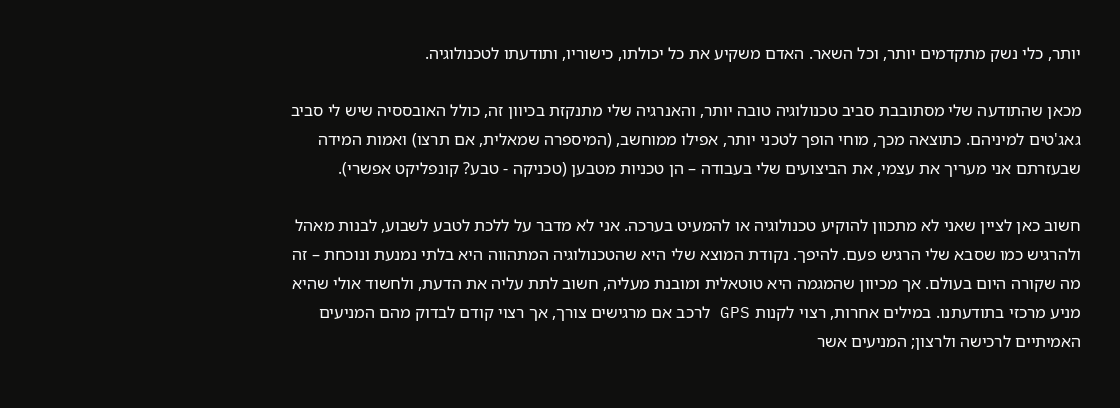יותר, כלי נשק מתקדמים יותר, וכל השאר. האדם משקיע את כל יכולתו, כישוריו, ותודעתו לטכנולוגיה.

מכאן שהתודעה שלי מסתובבת סביב טכנולוגיה טובה יותר, והאנרגיה שלי מתנקזת בכיוון זה, כולל האובססיה שיש לי סביב גאג'טים למיניהם. כתוצאה מכך, מוחי הופך לטכני יותר, אפילו ממוחשב, (המיספרה שמאלית, אם תרצו) ואמות המידה שבעזרתם אני מעריך את עצמי, את הביצועים שלי בעבודה – הן טכניות מטבען (טכניקה - טבע? קונפליקט אפשרי).

חשוב כאן לציין שאני לא מתכוון להוקיע טכנולוגיה או להמעיט בערכה. אני לא מדבר על ללכת לטבע לשבוע, לבנות מאהל ולהרגיש כמו שסבא שלי הרגיש פעם. להיפך. נקודת המוצא שלי היא שהטכנולוגיה המתהווה היא בלתי נמנעת ונוכחת – זה מה שקורה היום בעולם. אך מכיוון שהמגמה היא טוטאלית ומובנת מעליה, חשוב לתת עליה את הדעת, ולחשוד אולי שהיא מניע מרכזי בתודעתנו. במילים אחרות, רצוי לקנות GPS לרכב אם מרגישים צורך, אך רצוי קודם לבדוק מהם המניעים האמיתיים לרכישה ולרצון; המניעים אשר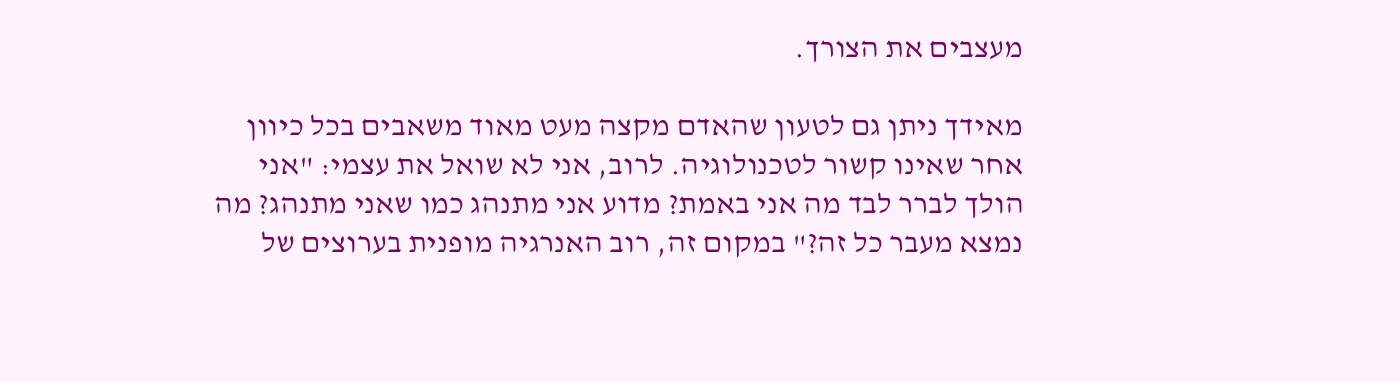מעצבים את הצורך.

מאידך ניתן גם לטעון שהאדם מקצה מעט מאוד משאבים בכל כיוון אחר שאינו קשור לטכנולוגיה. לרוב, אני לא שואל את עצמי: "אני הולך לברר לבד מה אני באמת? מדוע אני מתנהג כמו שאני מתנהג? מה נמצא מעבר כל זה?" במקום זה, רוב האנרגיה מופנית בערוצים של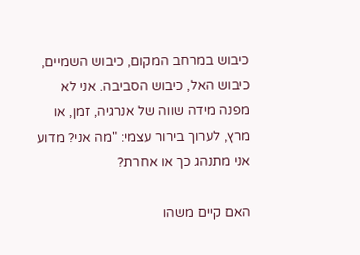כיבוש במרחב המקום, כיבוש השמיים, כיבוש האל, כיבוש הסביבה. אני לא מפנה מידה שווה של אנרגיה, זמן, או מרץ, לערוך בירור עצמי: "מה אני? מדוע אני מתנהג כך או אחרת?

האם קיים משהו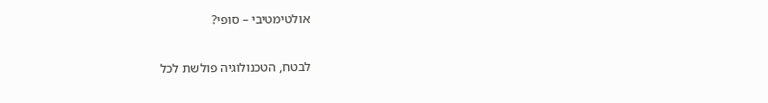אולטימטיבי – סופי?

לבטח, הטכנולוגיה פולשת לכל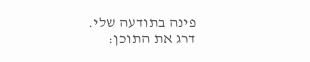פינה בתודעה שלי.
דרג את התוכן: